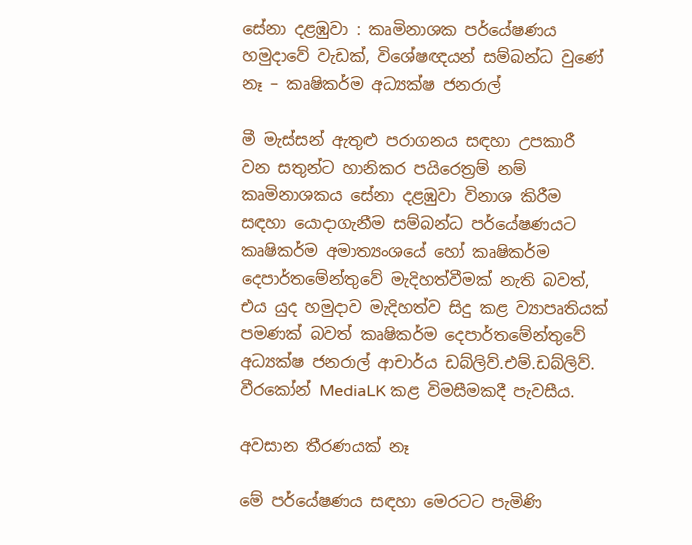සේනා දළඹුවා : කෘමිනාශක පර්යේෂණය හමුදාවේ වැඩක්, විශේෂඥයන් සම්බන්ධ වුණේ නෑ – කෘෂිකර්ම අධ්‍යක්ෂ ජනරාල්

මී මැස්සන් ඇතුළු පරාගනය සඳහා උපකාරී වන සතුන්ට හානිකර පයිරෙත්‍රම් නම් කෘමිනාශකය සේනා දළඹුවා විනාශ කිරීම සඳහා යොදාගැනීම සම්බන්ධ පර්යේෂණයට කෘෂිකර්ම අමාත්‍යංශයේ හෝ කෘෂිකර්ම දෙපාර්තමේන්තුවේ මැදිහත්වීමක් නැති බවත්, එය යුද හමුදාව මැදිහත්ව සිදු කළ ව්‍යාපෘතියක් පමණක් බවත් කෘෂිකර්ම දෙපාර්තමේන්තුවේ අධ්‍යක්ෂ ජනරාල් ආචාර්ය ඩබ්ලිව්.එම්.ඩබ්ලිව්. වීරකෝන් MediaLK කළ විමසීමකදී පැවසීය.

අවසාන තීරණයක් නෑ

මේ පර්යේෂණය සඳහා මෙරටට පැමිණි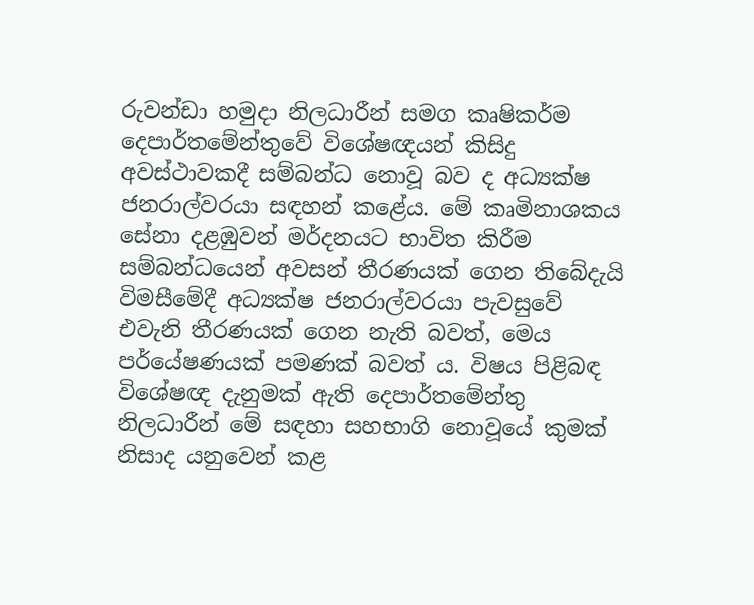රුවන්ඩා හමුදා නිලධාරීන් සමග කෘෂිකර්ම දෙපාර්තමේන්තුවේ විශේෂඥයන් කිසිදු අවස්ථාවකදී සම්බන්ධ නොවූ බව ද අධ්‍යක්ෂ ජනරාල්වරයා සඳහන් කළේය. මේ කෘමිනාශකය සේනා දළඹුවන් මර්දනයට භාවිත කිරීම සම්බන්ධයෙන් අවසන් තීරණයක් ගෙන තිබේදැයි විමසීමේදී අධ්‍යක්ෂ ජනරාල්වරයා පැවසුවේ එවැනි තීරණයක් ගෙන නැති බවත්, මෙය පර්යේෂණයක් පමණක් බවත් ය. විෂය පිළිබඳ විශේෂඥ දැනුමක් ඇති දෙපාර්තමේන්තු නිලධාරීන් මේ සඳහා සහභාගි නොවූයේ කුමක් නිසාද යනුවෙන් කළ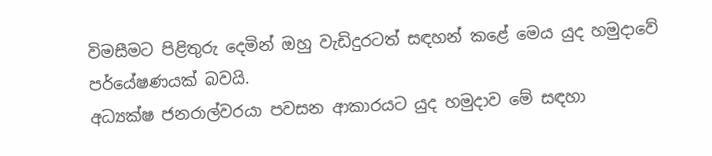විමසීමට පිළිතුරු දෙමින් ඔහු වැඩිදුරටත් සඳහන් කළේ මෙය යුද හමුදාවේ පර්යේෂණයක් බවයි.
අධ්‍යක්ෂ ජනරාල්වරයා පවසන ආකාරයට යුද හමුදාව මේ සඳහා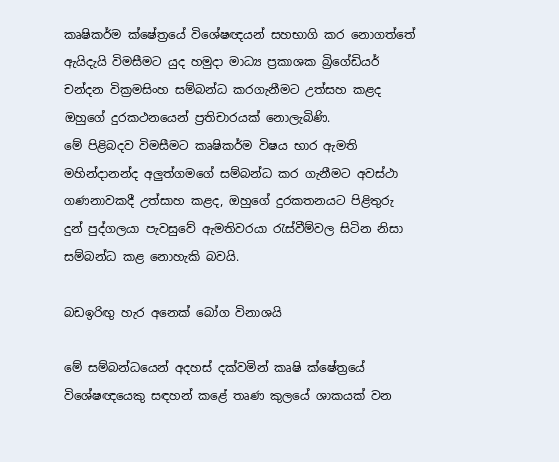කෘෂිකර්ම ක්ෂේත්‍රයේ විශේෂඥයන් සහභාගි කර නොගත්තේ ඇයිදැයි විමසීමට යුද හමුදා මාධ්‍ය ප්‍රකාශක බ්‍රිගේඩියර් චන්දන වික්‍රමසිංහ සම්බන්ධ කරගැනීමට උත්සහ කළද ඔහුගේ දුරකථනයෙන් ප්‍රතිචාරයක් නොලැබිණි.
මේ පිළිබදව විමසීමට කෘෂිකර්ම විෂය භාර ඇමති මහින්දානන්ද අලුත්ගමගේ සම්බන්ධ කර ගැනීමට අවස්ථා ගණනාවකදී උත්සාහ කළද, ඔහුගේ දුරකතනයට පිළිතුරු දුන් පුද්ගලයා පැවසුවේ ඇමතිවරයා රැස්වීම්වල සිටින නිසා සම්බන්ධ කළ නොහැකි බවයි.

බඩඉරිඟු හැර අනෙක් බෝග විනාශයි

මේ සම්බන්ධයෙන් අදහස් දක්වමින් කෘෂි ක්ෂේත්‍රයේ විශේෂඥයෙකු සඳහන් කළේ තෘණ කුලයේ ශාකයක් වන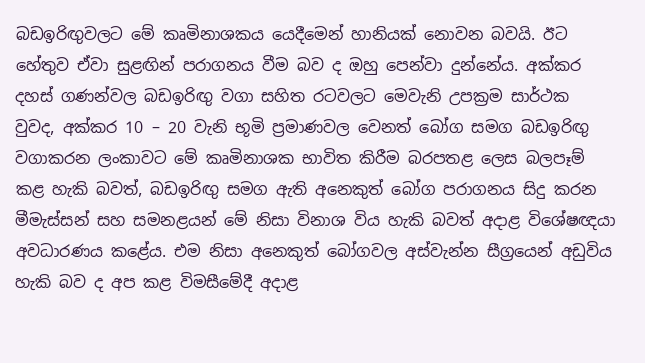බඩඉරිඟුවලට මේ කෘමිනාශකය යෙදීමෙන් හානියක් නොවන බවයි. ඊට හේතුව ඒවා සුළඟින් පරාගනය වීම බව ද ඔහු පෙන්වා දුන්නේය. අක්කර දහස් ගණන්වල බඩඉරිඟු වගා සහිත රටවලට මෙවැනි උපක්‍රම සාර්ථක වුවද, අක්කර 10 – 20 වැනි භූමි ප්‍රමාණවල වෙනත් බෝග සමග බඩඉරිඟු වගාකරන ලංකාවට මේ කෘමිනාශක භාවිත කිරීම බරපතළ ලෙස බලපෑම් කළ හැකි බවත්, බඩඉරිඟු සමග ඇති අනෙකුත් බෝග පරාගනය සිදු කරන මීමැස්සන් සහ සමනළයන් මේ නිසා විනාශ විය හැකි බවත් අදාළ විශේෂඥයා අවධාරණය කළේය. එම නිසා අනෙකුත් බෝගවල අස්වැන්න සීග්‍රයෙන් අඩුවිය හැකි බව ද අප කළ විමසීමේදී අදාළ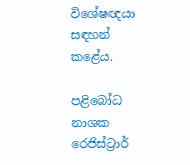විශේෂඥයා සඳහන් කළේය.

පළිබෝධ නාශක රෙජිස්ට්‍රාර්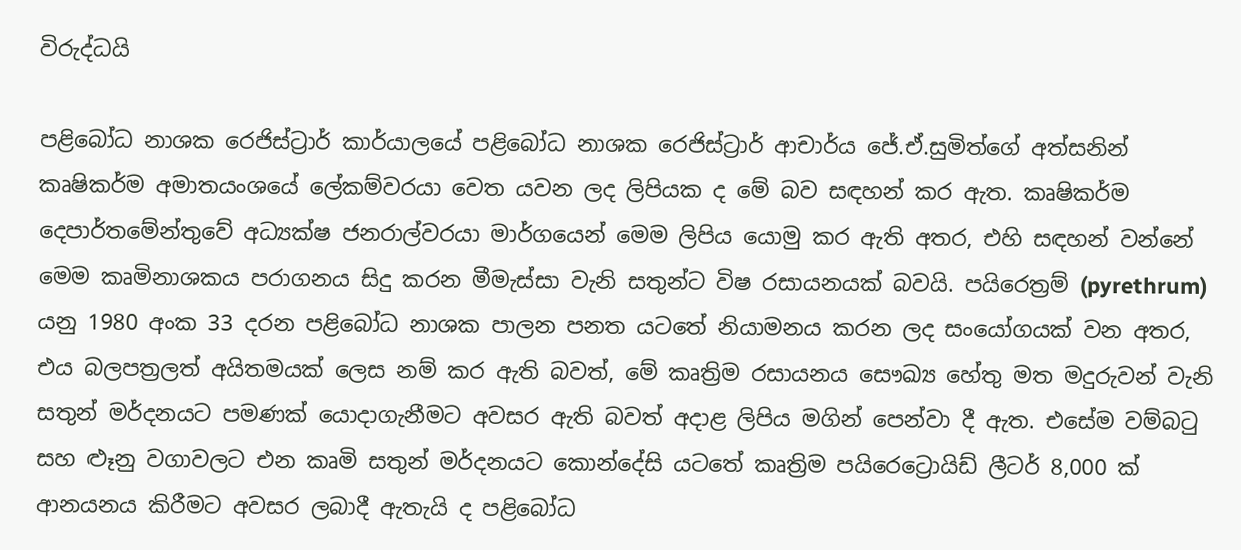විරුද්ධයි

පළිබෝධ නාශක රෙජිස්ට්‍රාර් කාර්යාලයේ පළිබෝධ නාශක රෙජිස්ට්‍රාර් ආචාර්ය ජේ.ඒ.සුමිත්ගේ අත්සනින් කෘෂිකර්ම අමාතයංශයේ ලේකම්වරයා වෙත යවන ලද ලිපියක ද මේ බව සඳහන් කර ඇත. කෘෂිකර්ම දෙපාර්තමේන්තුවේ අධ්‍යක්ෂ ජනරාල්වරයා මාර්ගයෙන් මෙම ලිපිය යොමු කර ඇති අතර, එහි සඳහන් වන්නේ මෙම කෘමිනාශකය පරාගනය සිදු කරන මීමැස්සා වැනි සතුන්ට විෂ රසායනයක් බවයි. පයිරෙත්‍රම් (pyrethrum) යනු 1980 අංක 33 දරන පළිබෝධ නාශක පාලන පනත යටතේ නියාමනය කරන ලද සංයෝගයක් වන අතර, එය බලපත්‍රලත් අයිතමයක් ලෙස නම් කර ඇති බවත්, මේ කෘත්‍රිම රසායනය සෞඛ්‍ය හේතු මත මදුරුවන් වැනි සතුන් මර්දනයට පමණක් යොදාගැනීමට අවසර ඇති බවත් අදාළ ලිපිය මගින් පෙන්වා දී ඇත. එසේම වම්බටු සහ ළූනු වගාවලට එන කෘමි සතුන් මර්දනයට කොන්දේසි යටතේ කෘත්‍රිම පයිරෙට්‍රොයිඩ් ලීටර් 8,000 ක් ආනයනය කිරීමට අවසර ලබාදී ඇතැයි ද පළිබෝධ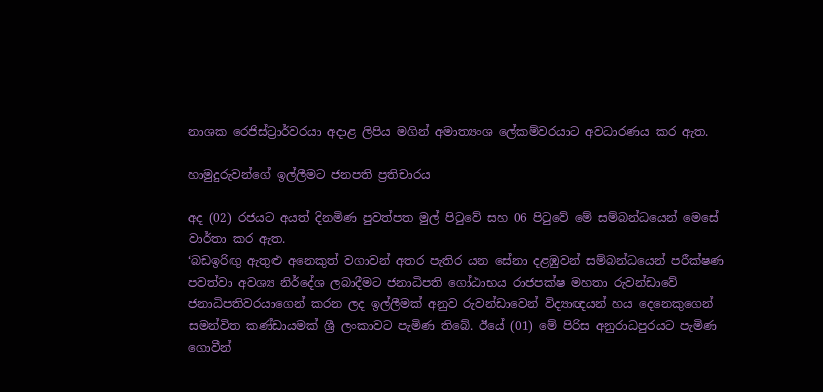නාශක රෙජිස්ට්‍රාර්වරයා අදාළ ලිපිය මගින් අමාත්‍යංශ ලේකම්වරයාට අවධාරණය කර ඇත.

හාමුදුරුවන්ගේ ඉල්ලීමට ජනපති ප්‍රතිචාරය

අද (02) රජයට අයත් දිනමිණ පුවත්පත මුල් පිටුවේ සහ 06 පිටුවේ මේ සම්බන්ධයෙන් මෙසේ වාර්තා කර ඇත.
‘බඩඉරිඟු ඇතුළු අනෙකුත් වගාවන් අතර පැතිර යන සේනා දළඹුවන් සම්බන්ධයෙන් පරීක්ෂණ පවත්වා අවශ්‍ය නිර්දේශ ලබාදීමට ජනාධිපති ගෝඨාභය රාජපක්ෂ මහතා රුවන්ඩාවේ ජනාධිපතිවරයාගෙන් කරන ලද ඉල්ලීමක් අනුව රුවන්ඩාවෙන් විද්‍යාඥයන් හය දෙනෙකුගෙන් සමන්විත කණ්ඩායමක් ශ්‍රී ලංකාවට පැමිණ තිබේ. ඊයේ (01) මේ පිරිස අනුරාධපුරයට පැමිණ ගොවීන්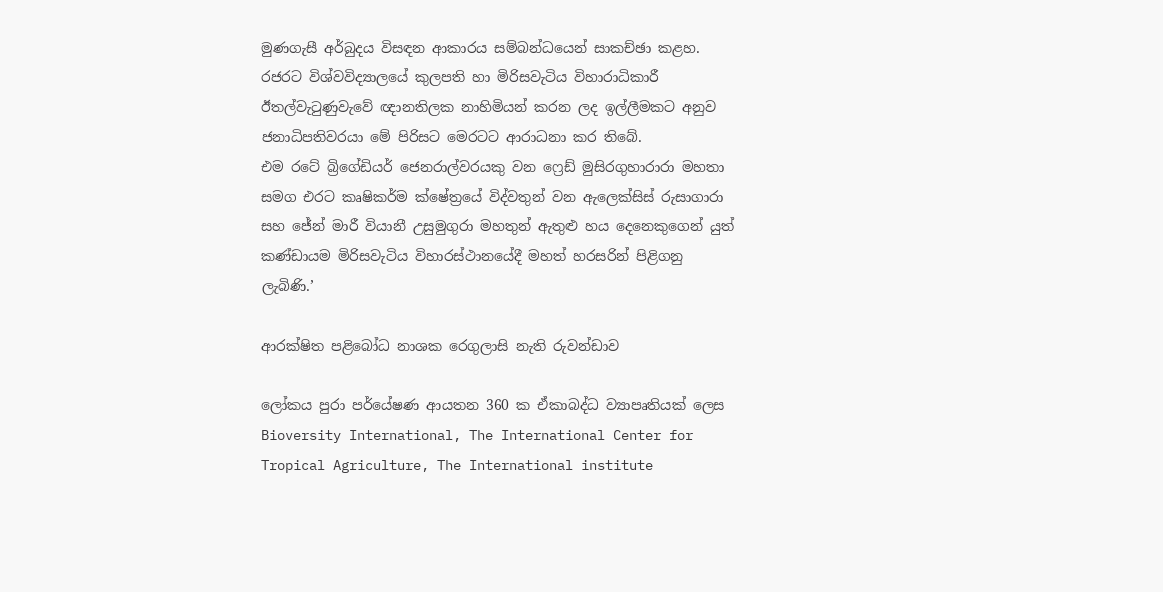මුණගැසී අර්බුදය විසඳන ආකාරය සම්බන්ධයෙන් සාකච්ඡා කළහ. රජරට විශ්වවිද්‍යාලයේ කුලපති හා මිරිසවැටිය විහාරාධිකාරී ඊතල්වැටුණුවැවේ ඥානතිලක නාහිමියන් කරන ලද ඉල්ලීමකට අනුව ජනාධිපතිවරයා මේ පිරිසට මෙරටට ආරාධනා කර තිබේ.
එම රටේ බ්‍රිගේඩියර් ජෙනරාල්වරයකු වන ෆ්‍රෙඩ් මුසිරගුහාරාරා මහතා සමග එරට කෘෂිකර්ම ක්ෂේත්‍රයේ විද්වතුන් වන ඇලෙක්සිස් රුසාගාරා සහ ජේන් මාරී වියානී උසුමුගුරා මහතුන් ඇතුළු හය දෙනෙකුගෙන් යුත් කණ්ඩායම මිරිසවැටිය විහාරස්ථානයේදී මහත් හරසරින් පිළිගනු ලැබිණි.’

ආරක්ෂිත පළිබෝධ නාශක රෙගුලාසි නැති රුවන්ඩාව

ලෝකය පුරා පර්යේෂණ ආයතන 360 ක ඒකාබද්ධ ව්‍යාපෘතියක් ලෙස Bioversity International, The International Center for Tropical Agriculture, The International institute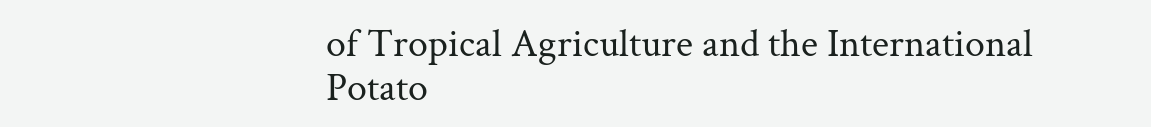of Tropical Agriculture and the International Potato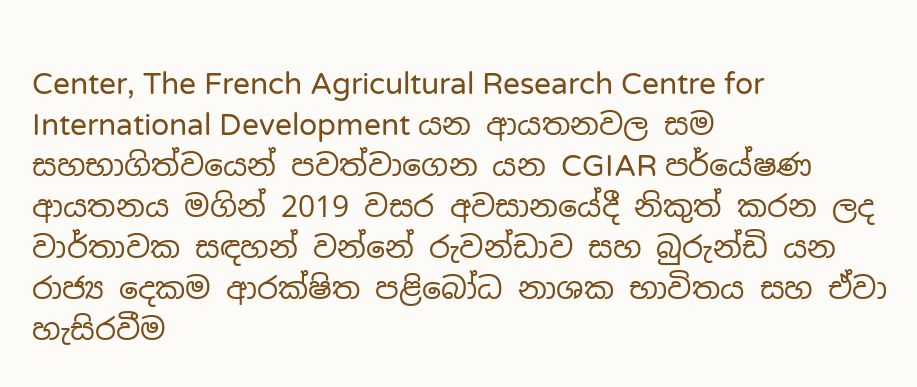Center, The French Agricultural Research Centre for International Development යන ආයතනවල සම සහභාගිත්වයෙන් පවත්වාගෙන යන CGIAR පර්යේෂණ ආයතනය මගින් 2019 වසර අවසානයේදී නිකුත් කරන ලද වාර්තාවක සඳහන් වන්නේ රුවන්ඩාව සහ බුරුන්ඩි යන රාජ්‍ය දෙකම ආරක්ෂිත පළිබෝධ නාශක භාවිතය සහ ඒවා හැසිරවීම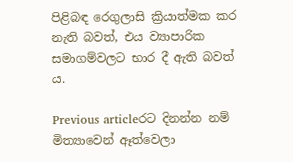පිළිබඳ රෙගුලාසි ක්‍රියාත්මක කර නැති බවත්, එය ව්‍යාපාරික සමාගම්වලට භාර දී ඇති බවත් ය.

Previous articleරට දිනන්න නම් මිත්‍යාවෙන් ඈත්වෙලා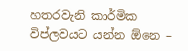හතරවැනි කාර්මික විප්ලවයට යන්න ඕනෙ –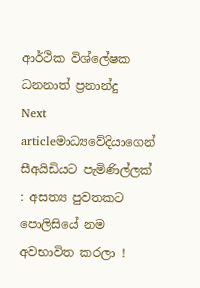ආර්ථික විශ්ලේෂක ධනනාත් ප්‍රනාන්දු
Next articleමාධ්‍යවේදියාගෙන් සීඅයිඩියට පැමිණිල්ලක් : අසත්‍ය පුවතකට පොලිසියේ නම අවභාවිත කරලා !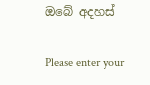ඔබේ අදහස්

Please enter your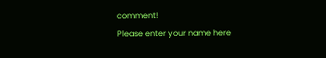comment!
Please enter your name here